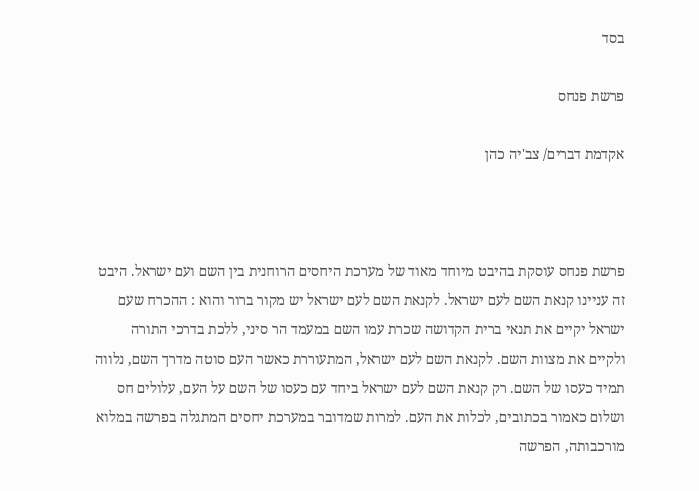בסד

פרשת פנחס

אקדמת דברים/ צב'יה כהן



פרשת פנחס עוסקת בהיבט מיוחד מאוד של מערכת היחסים הרוחנית בין השם ועם ישראל. היבט זה עניינו קנאת השם לעם ישראל. לקנאת השם לעם ישראל יש מקור ברור והוא : ההכרח שעם ישראל יקיים את תנאי ברית הקדושה שכרת עמו השם במעמד הר סיני, ללכת בדרכי התורה ולקיים את מצוות השם. לקנאת השם לעם ישראל, המתעוררת כאשר העם סוטה מדרך השם, נלווה תמיד כעסו של השם. רק קנאת השם לעם ישראל ביחד עם כעסו של השם על העם, עלולים חס ושלום כאמור בכתובים, לכלות את העם. למרות שמדובר במערכת יחסים המתגלה בפרשה במלוא מורכבותה, הפרשה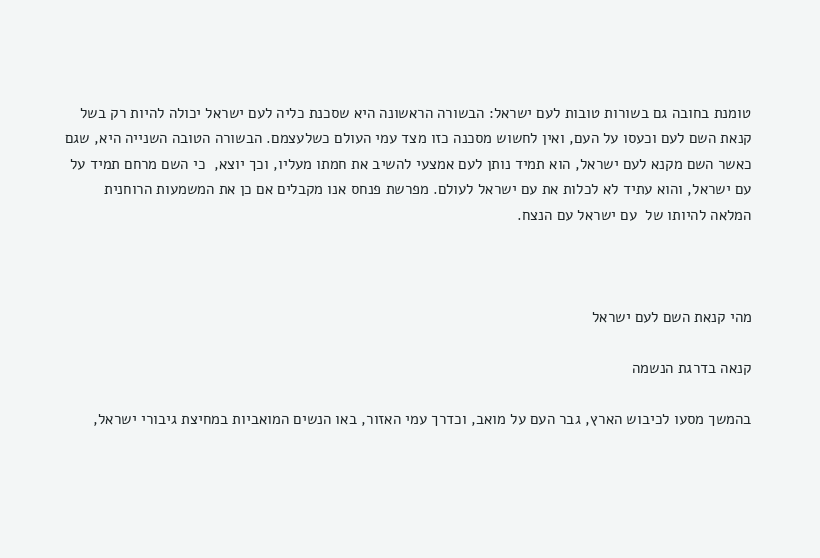טומנת בחובה גם בשורות טובות לעם ישראל: הבשורה הראשונה היא שסכנת כליה לעם ישראל יכולה להיות רק בשל קנאת השם לעם וכעסו על העם, ואין לחשוש מסכנה כזו מצד עמי העולם כשלעצמם. הבשורה הטובה השנייה היא, שגם כאשר השם מקנא לעם ישראל, הוא תמיד נותן לעם אמצעי להשיב את חמתו מעליו, וכך יוצא,  כי השם מרחם תמיד על עם ישראל, והוא עתיד לא לכלות את עם ישראל לעולם. מפרשת פנחס אנו מקבלים אם כן את המשמעות הרוחנית המלאה להיותו של  עם ישראל עם הנצח.



מהי קנאת השם לעם ישראל

קנאה בדרגת הנשמה

בהמשך מסעו לכיבוש הארץ, גבר העם על מואב, וכדרך עמי האזור, באו הנשים המואביות במחיצת גיבורי ישראל,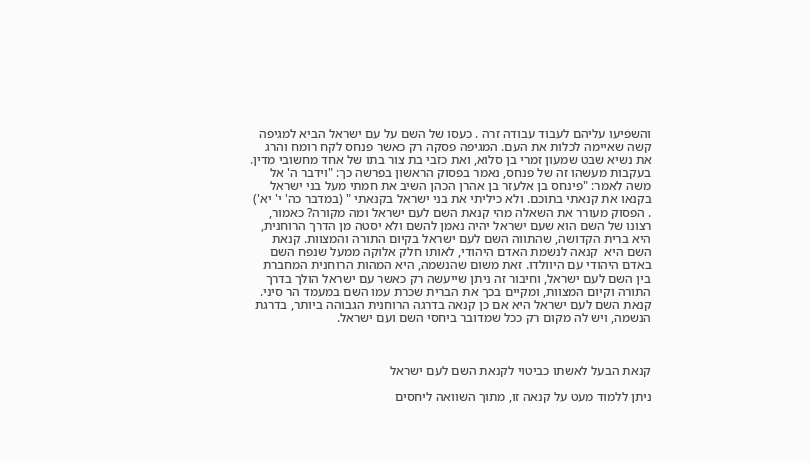והשפיעו עליהם לעבוד עבודה זרה . כעסו של השם על עם ישראל הביא למגיפה קשה שאיימה לכלות את העם. המגיפה פסקה רק כאשר פנחס לקח רומח והרג את נשיא שבט שמעון זמרי בן סלוא, ואת כזבי בת צור בתו של אחד מחשובי מדין. בעקבות מעשהו זה של פנחס, נאמר בפסוק הראשון בפרשה כך: "וידבר ה' אל משה לאמר: "פינחס בן אלעזר בן אהרן הכהן השיב את חמתי מעל בני ישראל בקנאו את קנאתי בתוכם. ולא כיליתי את בני ישראל בקנאתי " (במדבר כה' י' יא') . הפסוק מעורר את השאלה מהי קנאת השם לעם ישראל ומה מקורה? כאמור, רצונו של השם הוא שעם ישראל יהיה נאמן להשם ולא יסטה מן הדרך הרוחנית, היא ברית הקדושה, שהתווה השם לעם ישראל בקיום התורה והמצוות. קנאת השם היא  קנאה לנשמת האדם היהודי, לאותו חלק אלוקה ממעל שנפח השם באדם היהודי עם היוולדו. זאת משום שהנשמה, היא המהות הרוחנית המחברת בין השם לעם ישראל, וחיבור זה ניתן שייעשה רק כאשר עם ישראל הולך בדרך התורה וקיום המצוות, ומקיים בכך את הברית שכרת עמו השם במעמד הר סיני. קנאת השם לעם ישראל היא אם כן קנאה בדרגה הרוחנית הגבוהה ביותר, בדרגת הנשמה, ויש לה מקום רק ככל שמדובר ביחסי השם ועם ישראל.



קנאת הבעל לאשתו כביטוי לקנאת השם לעם ישראל

ניתן ללמוד מעט על קנאה זו, מתוך השוואה ליחסים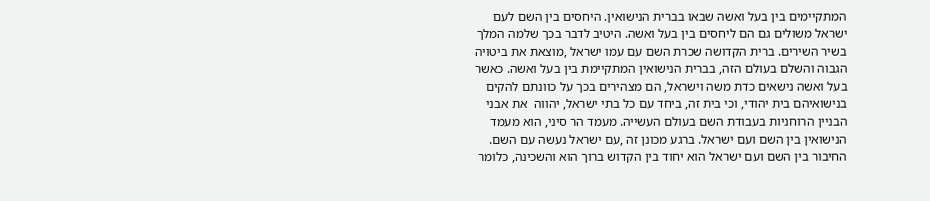המתקיימים בין בעל ואשה שבאו בברית הנישואין. היחסים בין השם לעם ישראל משולים גם הם ליחסים בין בעל ואשה. היטיב לדבר בכך שלמה המלך בשיר השירים. ברית הקדושה שכרת השם עם עמו ישראל ,מוצאת את ביטויה הגבוה והשלם בעולם הזה, בברית הנישואין המתקיימת בין בעל ואשה. כאשר בעל ואשה נישאים כדת משה וישראל, הם מצהירים בכך על כוונתם להקים בנישואיהם בית יהודי, וכי בית זה, ביחד עם כל בתי ישראל, יהווה  את אבני הבניין הרוחניות בעבודת השם בעולם העשייה. מעמד הר סיני, הוא מעמד הנישואין בין השם ועם ישראל. ברגע מכונן זה ,עם ישראל נעשה עם השם. החיבור בין השם ועם ישראל הוא יחוד בין הקדוש ברוך הוא והשכינה, כלומר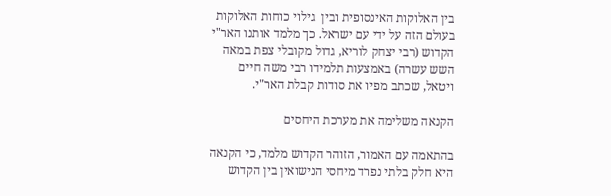בין האלוקות האינסופית ובין  גילוי כוחות האלוקות בעולם הזה על ידי עם ישראל. כך מלמד אותנו האר"י הקדוש (רבי יצחק לוריא, גדול מקובלי צפת במאה השש עשרה) באמצעות תלמידו רבי משה חיים ויטאל, שכתב מפיו את סודות קבלת האר"י.

הקנאה משלימה את מערכת היחסים

בהתאמה עם האמור, הזוהר הקדוש מלמד, כי הקנאה היא חלק בלתי נפרד מיחסי הנישואין בין הקדוש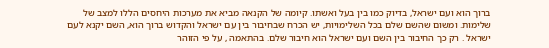ברוך הוא ועם ישראל, בדיוק כמו בין בעל ואשתו. קיומה של הקנאה מביא את מערכות היחסים הללו למצב של שלימות. ומשום שהשם שלם בכל השלימויות, יש הכרח שבחיבור בין עם ישראל והקדוש ברוך הוא, השם יקנא לעם ישראל . רק כך החיבור בין השם ועם ישראל הוא חיבור שלם. בהתאמה , על פי הזוהר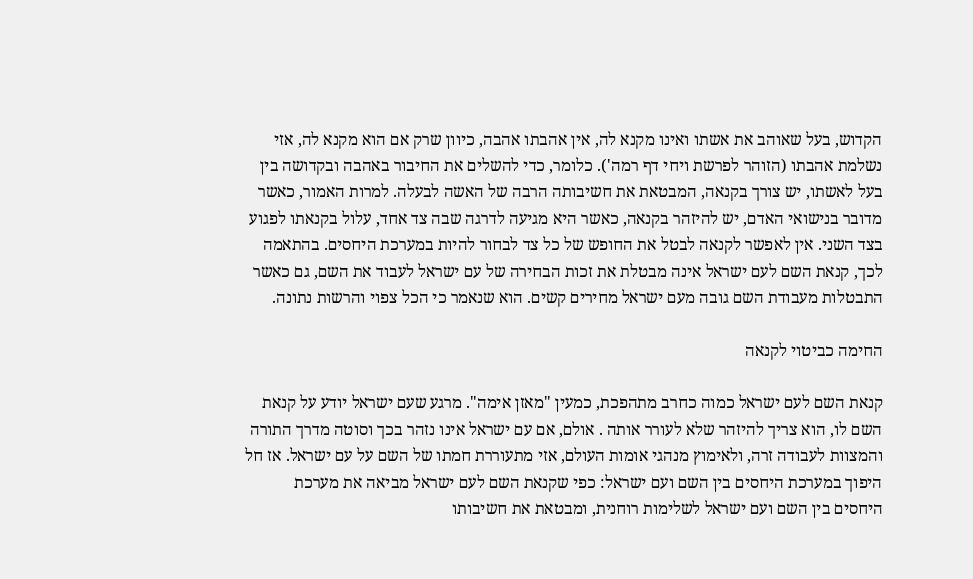הקדוש, בעל שאוהב את אשתו ואינו מקנא לה, אין אהבתו אהבה, כיוון שרק אם הוא מקנא לה, אזי נשלמת אהבתו (הזוהר לפרשת ויחי דף רמה'). כלומר, כדי להשלים את החיבור באהבה ובקדושה בין בעל לאשתו, יש צורך בקנאה, המבטאת את חשיבותה הרבה של האשה לבעלה. למרות האמור, כאשר מדובר בנישואי האדם, יש להיזהר בקנאה, כאשר היא מגיעה לדרגה שבה צד אחד, עלול בקנאתו לפגוע בצד השני. אין לאפשר לקנאה לבטל את החופש של כל צד לבחור להיות במערכת היחסים. בהתאמה לכך, קנאת השם לעם ישראל אינה מבטלת את זכות הבחירה של עם ישראל לעבוד את השם, גם כאשר התבטלות מעבודת השם גובה מעם ישראל מחירים קשים. הוא שנאמר כי הכל צפוי והרשות נתונה.

החימה כביטוי לקנאה

קנאת השם לעם ישראל כמוה כחרב מתהפכת, כמעין "מאזן אימה". מרגע שעם ישראל יודע על קנאת השם לו, הוא צריך להיזהר שלא לעורר אותה . אולם, אם עם ישראל אינו נזהר בכך וסוטה מדרך התורה והמצוות לעבודה זרה, ולאימוץ מנהגי אומות העולם, אזי מתעוררת חמתו של השם על עם ישראל. אז חל היפוך במערכת היחסים בין השם ועם ישראל: כפי שקנאת השם לעם ישראל מביאה את מערכת היחסים בין השם ועם ישראל לשלימות רוחנית, ומבטאת את חשיבותו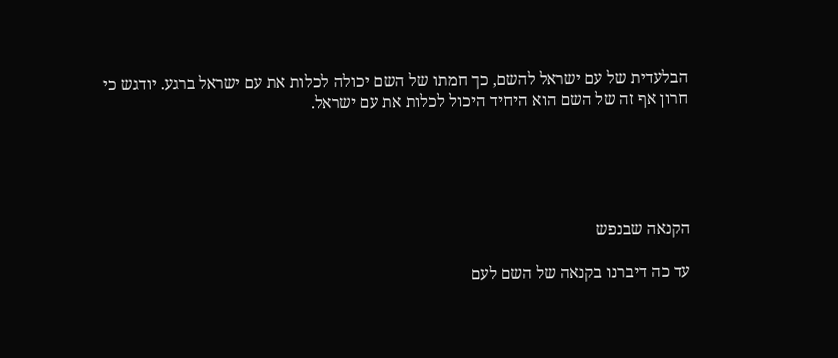הבלעדית של עם ישראל להשם, כך חמתו של השם יכולה לכלות את עם ישראל ברגע. יודגש כי חרון אף זה של השם הוא היחיד היכול לכלות את עם ישראל.





הקנאה שבנפש

עד כה דיברנו בקנאה של השם לעם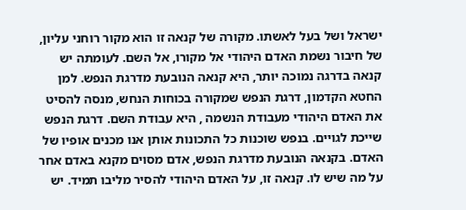ישראל ושל בעל לאשתו. מקורה של קנאה זו הוא מקור רוחני עליון, של חיבור נשמת האדם היהודי אל מקורו, אל השם. לעומתה יש קנאה בדרגה נמוכה יותר, היא קנאה הנובעת מדרגת הנפש. למן החטא הקדמון, דרגת הנפש שמקורה בכוחות הנחש, מנסה להסיט את האדם היהודי מעבודת הנשמה , היא עבודת השם. דרגת הנפש שייכת לגויים. בנפש שוכנות כל התכונות אותן אנו מכנים אופיו של האדם. בקנאה הנובעת מדרגת הנפש, אדם מסוים מקנא באדם אחר על מה שיש לו. קנאה זו, על האדם היהודי להסיר מליבו תמיד. יש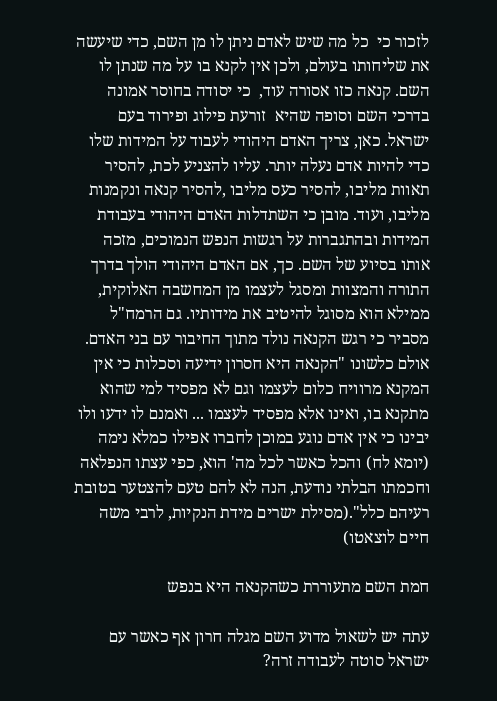לזכור כי  כל מה שיש לאדם ניתן לו מן השם, כדי שיעשה את שליחותו בעולם, ולכן אין לקנא בו על מה שנתן לו השם. קנאה כזו אסורה עוד,  כי יסודה בחוסר אמונה בדרכי השם וסופה שהיא  זורעת פילוג ופירוד בעם ישראל. כאן, צריך האדם היהודי לעבוד על המידות שלו כדי להיות אדם נעלה יותר. עליו להצניע לכת, להסיר תאוות מליבו, להסיר כעס מליבו ,להסיר קנאה ונקמנות מליבו, ועוד. מובן כי השתדלות האדם היהודי בעבודת המידות ובהתגברות על רגשות הנפש הנמוכים, מזכה אותו בסיוע של השם. כך, אם האדם היהודי הולך בדרך התורה והמצוות ומסגל לעצמו מן המחשבה האלוקית, ממילא הוא מסוגל להיטיב את מידותיו. גם הרמח"ל מסביר כי רגש הקנאה נולד מתוך החיבור עם בני האדם. אולם כלשונו "הקנאה היא חסרון ידיעה וסכלות כי אין המקנא מרוויח כלום לעצמו וגם לא מפסיד למי שהוא מתקנא בו, ואינו אלא מפסיד לעצמו ... ואמנם לו ידעו ולו יבינו כי אין אדם נוגע במוכן לחברו אפילו כמלא נימה (יומא לח) והכל כאשר לכל מה' הוא, כפי עצתו הנפלאה וחכמתו הבלתי נודעת, הנה לא להם טעם להצטער בטובת רעיהם כלל".(מסילת ישרים מידת הנקיות, לרבי משה חיים לוצאטו)

חמת השם מתעוררת כשהקנאה היא בנפש

עתה יש לשאול מדוע השם מגלה חרון אף כאשר עם ישראל סוטה לעבודה זרה?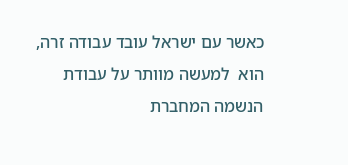כאשר עם ישראל עובד עבודה זרה, הוא  למעשה מוותר על עבודת הנשמה המחברת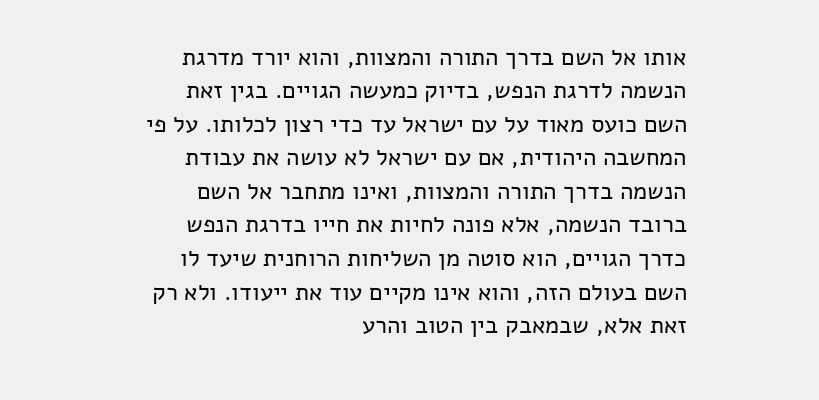אותו אל השם בדרך התורה והמצוות, והוא יורד מדרגת הנשמה לדרגת הנפש, בדיוק כמעשה הגויים. בגין זאת השם כועס מאוד על עם ישראל עד כדי רצון לכלותו. על פי המחשבה היהודית, אם עם ישראל לא עושה את עבודת הנשמה בדרך התורה והמצוות, ואינו מתחבר אל השם ברובד הנשמה, אלא פונה לחיות את חייו בדרגת הנפש כדרך הגויים, הוא סוטה מן השליחות הרוחנית שיעד לו השם בעולם הזה, והוא אינו מקיים עוד את ייעודו. ולא רק זאת אלא, שבמאבק בין הטוב והרע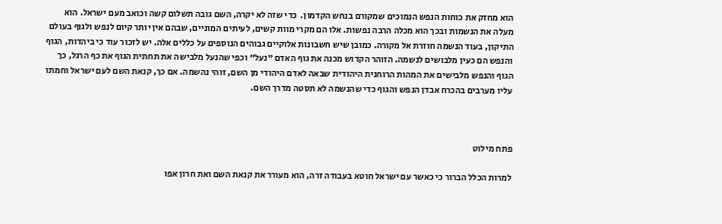הוא מחזק את כוחות הנפש הנמוכים שמקורם בנחש הקדמון.  כדי שזה לא יקרה, השם גובה תשלום קשה וכואב מעם ישראל. הוא מעלה את הנשמות ובכך הוא מכלה הרבה נפשות. אלו הם מקרי מוות קשים, לעיתים המוניים, שבהם אין יותר קיום לנפש ולגוף בעולם התיקון, בעוד הנשמה חוזרת אל מקורה. כמובן שיש חשבונות אלוקיים גבוהים הנוספים על כללים אלה. יש לזכור עוד כי ביהדות, הגוף והנפש הם כעין מלבושים לנשמה. הזוהר הקדוש מכנה את גוף האדם "נעל" וכפי שהנעל מלבישה את תחתית הגוף את כף הרגל, כך הגוף והנפש מלבישים את המהות הרוחנית היהודית שבאה לאדם היהודי מן השם, זוהי נהשמה. אם כך, קנאת השם לעם ישראל וחמתו עליו מערבים בהכרח אבדן הנפש והגוף כדי שהנשמה לא תסטה מדרך השם.



פתח מילוט

למרות הכלל הברור כי כאשר עם ישראל חוטא בעבודה זרה, הוא מעורר את קנאת השם ואת חרון אפו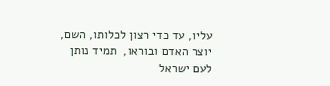עליו, עד כדי רצון לכלותו, השם, יוצר האדם ובוראו,  תמיד נותן לעם ישראל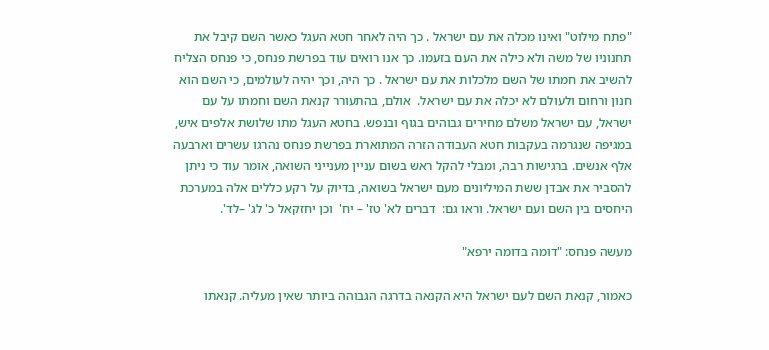"פתח מילוט" ואינו מכלה את עם ישראל . כך היה לאחר חטא העגל כאשר השם קיבל את תחנוניו של משה ולא כילה את העם בזעמו. כך אנו רואים עוד בפרשת פנחס, כי פנחס הצליח להשיב את חמתו של השם מלכלות את עם ישראל . כך היה, וכך יהיה לעולמים, כי השם הוא חנון ורחום ולעולם לא יכלה את עם ישראל.  אולם, בהתעורר קנאת השם וחמתו על עם ישראל, עם ישראל משלם מחירים גבוהים בגוף ובנפש. בחטא העגל מתו שלושת אלפים איש, במגיפה שנגרמה בעקבות חטא העבודה הזרה המתוארת בפרשת פנחס נהרגו עשרים וארבעה אלף אנשים. ברגישות רבה, ומבלי להקל ראש בשום עניין מענייני השואה, אומר עוד כי ניתן להסביר את אבדן ששת המיליונים מעם ישראל בשואה, בדיוק על רקע כללים אלה במערכת היחסים בין השם ועם ישראל. וראו גם:  דברים לא' טז' – יח'  וכן יחזקאל כ' לג' –לד'.

מעשה פנחס: "דומה בדומה ירפא"

כאמור, קנאת השם לעם ישראל היא הקנאה בדרגה הגבוהה ביותר שאין מעליה. קנאתו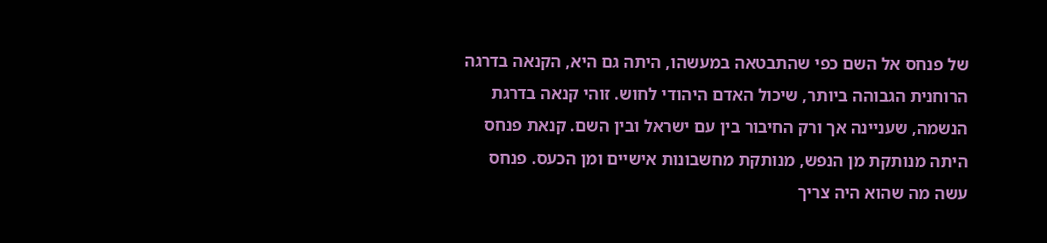של פנחס אל השם כפי שהתבטאה במעשהו, היתה גם היא, הקנאה בדרגה הרוחנית הגבוהה ביותר, שיכול האדם היהודי לחוש. זוהי קנאה בדרגת הנשמה, שעניינה אך ורק החיבור בין עם ישראל ובין השם. קנאת פנחס היתה מנותקת מן הנפש, מנותקת מחשבונות אישיים ומן הכעס. פנחס עשה מה שהוא היה צריך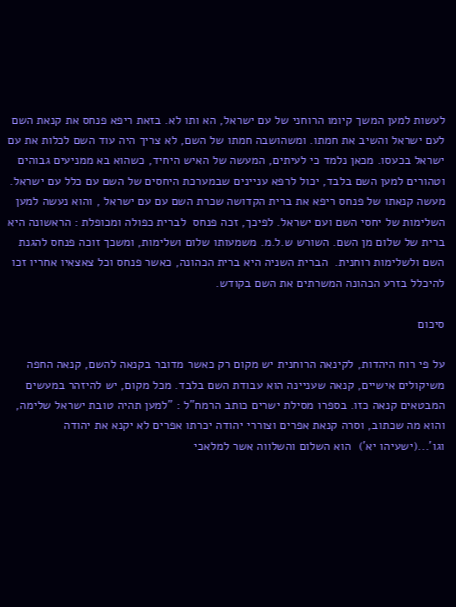לעשות למען המשך קיומו הרוחני של עם ישראל, הא ותו לא. בזאת ריפא פנחס את קנאת השם לעם ישראל והשיב את חמתו. ומשהושבה חמתו של השם, לא צריך היה עוד השם לכלות את עם ישראל בכעסו. מכאן נלמד כי לעיתים, המעשה של האיש היחיד, כשהוא בא ממניעים גבוהים וטהורים למען השם בלבד, יכול לרפא עניינים שבמערכת היחסים של השם עם כלל עם ישראל. מעשה קנאתו של פנחס ריפא את ברית הקדושה שכרת השם עם עם ישראל , והוא נעשה למען השלימות של יחסי השם ועם ישראל. לפיכך, זכה פנחס  לברית כפולה ומכופלת : הראשונה היא ברית של שלום מן השם. השורש ש.ל.מ. משמעותו שלום ושלימות, ומשכך זוכה פנחס להגנת השם ולשלימות רוחנית.  הברית השניה היא ברית הכהונה, כאשר פנחס וכל צאצאיו אחריו זכו להיכלל בזרע הכהונה המשרתים את השם בקודש.

סיכום

על פי רוח היהדות, לקינאה הרוחנית יש מקום רק כאשר מדובר בקנאה להשם, קנאה החפה משיקולים אישיים, קנאה שעניינה הוא עבודת השם בלבד. מכל מקום, יש להיזהר במעשים המבטאים קנאה כזו. בספרו מסילת ישרים כותב הרמח"ל : "למען תהיה טובת ישראל שלימה, והוא מה שכתוב, וסרה קנאת אפרים וצוררי יהודה יכרתו אפרים לא יקנא את יהודה וגו'...(ישעיהו יא')  הוא השלום והשלווה אשר למלאכי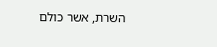השרת, אשר כולם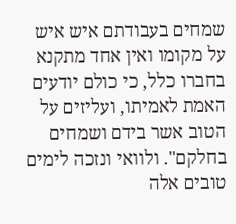שמחים בעבודתם איש איש  על מקומו ואין אחד מתקנא בחברו כלל, כי כולם יודעים האמת לאמיתו, ועליזים על הטוב אשר בידם ושמחים בחלקם". ולוואי ונזכה לימים טובים אלה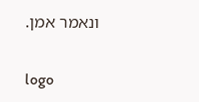ונאמר אמן.

logo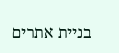בניית אתרים